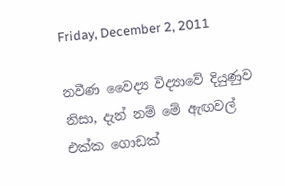Friday, December 2, 2011

නවීණ වෛද්‍ය විද්‍යාවේ දියුණුව නිසා, දැන් නම් මේ ඇඟවල් එක්ක ගොඩක්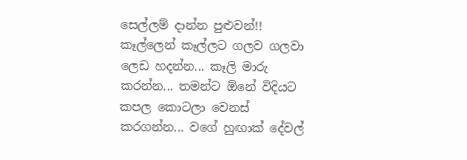සෙල්ලම් දාන්න පුළුවන්!! කෑල්ලෙන් කෑල්ලට ගලව ගලවා ලෙඩ හදන්න... කෑලි මාරු කරන්න... තමන්ට ඕනේ විදියට කපල කොටලා වෙනස් කරගන්න... වගේ හුඟාක් දේවල්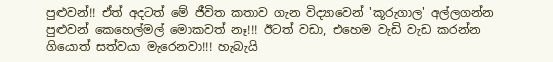පුළුවන්!! ඒත් අදටත් මේ ජීවිත කතාව ගැන විද්‍යාවෙන් 'කූරුගාල' අල්ලගන්න පුළුවන් කෙහෙල්මල් මොකවත් නෑ!!! ඊටත් වඩා, එහෙම වැඩි වැඩ කරන්න ගියොත් සත්වයා මැරෙනවා!!! හැබැයි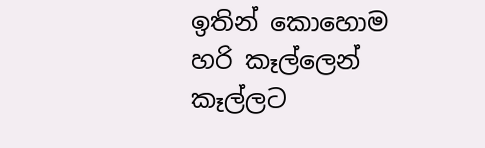ඉතින් කොහොම හරි කෑල්ලෙන් කෑල්ලට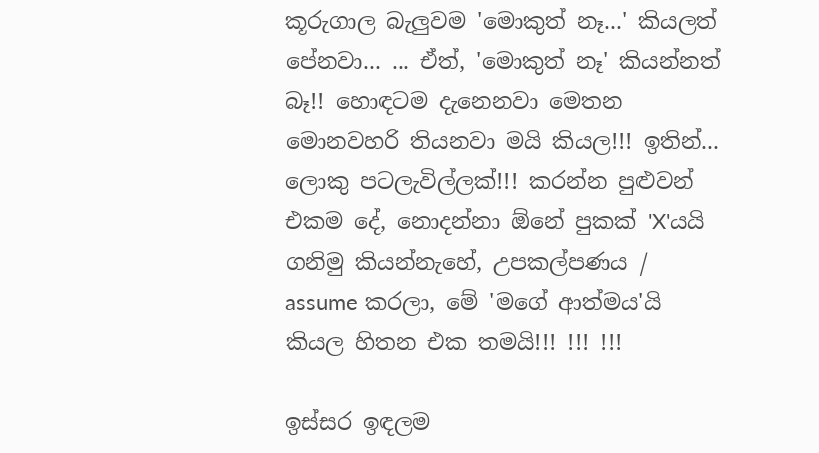කූරුගාල බැලුවම 'මොකුත් නෑ...' කියලත් පේනවා... ... ඒත්, 'මොකුත් නෑ' කියන්නත් බෑ!! හොඳටම දැනෙනවා මෙතන මොනවහරි තියනවා මයි කියල!!! ඉතින්... ලොකු පටලැවිල්ලක්!!! කරන්න පුළුවන් එකම දේ, නොදන්නා ඕනේ පුකක් 'X'යයි ගනිමු කියන්නැහේ, උපකල්පණය / assume කරලා, මේ 'මගේ ආත්මය'යි කියල හිතන එක තමයි!!! !!! !!!

ඉස්සර ඉඳලම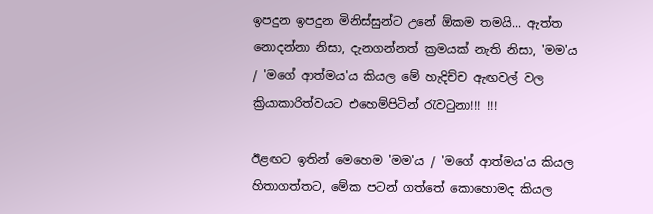ඉපදුන ඉපදුන මිනිස්සුන්ට උනේ ඕකම තමයි... ඇත්ත නොදන්නා නිසා, දැනගන්නත් ක්‍රමයක් නැති නිසා, 'මම'ය / 'මගේ ආත්මය'ය කියල මේ හැදිච්ච ඇඟවල් වල ක්‍රියාකාරිත්වයට එහෙම්පිටින් රැවටුනා!!! !!!

ඊළඟට ඉතින් මෙහෙම 'මම'ය / 'මගේ ආත්මය'ය කියල හිතාගත්තට, මේක පටන් ගත්තේ කොහොමද කියල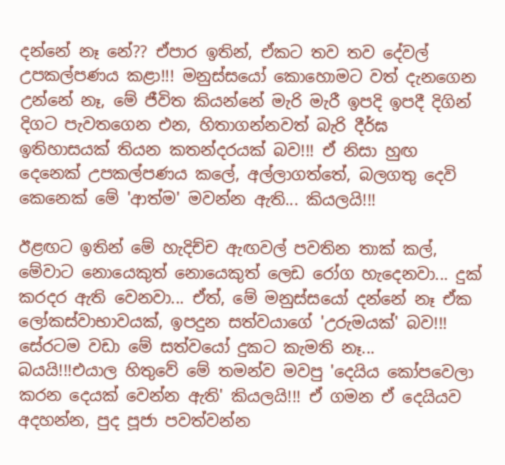දන්නේ නෑ නේ?? ඒපාර ඉතින්, ඒකට තව තව දේවල් උපකල්පණය කළා!!! මනුස්සයෝ කොහොමට වත් දැනගෙන උන්නේ නෑ, මේ ජීවිත කියන්නේ මැරි මැරී ඉපදි ඉපදී දිගින් දිගට පැවතගෙන එන, හිතාගන්නවත් බැරි දීර්ඝ ඉතිහාසයක් තියන කතන්දරයක් බව!!! ඒ නිසා හුඟ දෙනෙක් උපකල්පණය කලේ, අල්ලාගත්තේ, බලගතු දෙවි කෙනෙක් මේ 'ආත්ම' මවන්න ඇති... කියලයි!!!

ඊළඟට ඉතින් මේ හැදිච්ච ඇඟවල් පවතින තාක් කල්, මේවාට නොයෙකුත් නොයෙකුත් ලෙඩ රෝග හැදෙනවා... දුක් කරදර ඇති වෙනවා... ඒත්, මේ මනුස්සයෝ දන්නේ නෑ ඒක ලෝකස්වාභාවයක්, ඉපදුන සත්වයාගේ 'උරුමයක්' බව!!! සේරටම වඩා මේ සත්වයෝ දුකට කැමති නෑ... බයයි!!!එයාල හිතුවේ මේ තමන්ව මවපු 'දෙයිය කෝපවෙලා කරන දෙයක් වෙන්න ඇති' කියලයි!!! ඒ ගමන ඒ දෙයියව අදහන්න, පුද පූජා පවත්වන්න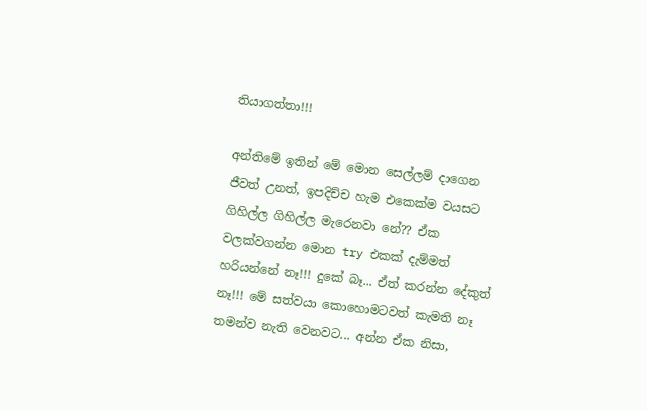තියාගත්තා!!!

අන්තිමේ ඉතින් මේ මොන සෙල්ලම් දාගෙන ජීවත් උනත්, ඉපදිච්ච හැම එකෙක්ම වයසට ගිහිල්ල ගිහිල්ල මැරෙනවා නේ?? ඒක වලක්වගන්න මොන try එකක් දැම්මත් හරියන්නේ නෑ!!! දුකේ බෑ... ඒත් කරන්න දේකුත් නෑ!!! මේ සත්වයා කොහොමටවත් කැමති නෑ තමන්ව නැති වෙනවට... අන්න ඒක නිසා,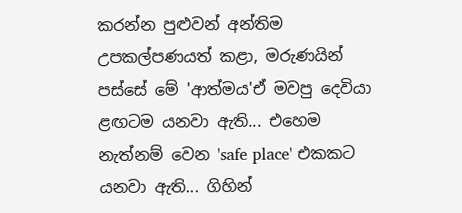කරන්න පුළුවන් අන්තිම උපකල්පණයත් කළා, මරුණයින් පස්සේ මේ 'ආත්මය'ඒ මවපු දෙවියා ළඟටම යනවා ඇති... එහෙම නැත්නම් වෙන 'safe place' එකකට යනවා ඇති... ගිහින්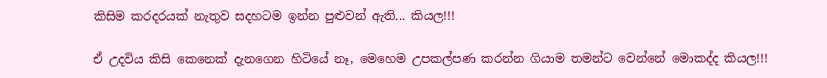කිසිම කරදරයක් නැතුව සදහටම ඉන්න පුළුවන් ඇති... කියල!!!

ඒ උදවිය කිසි කෙනෙක් දැනගෙන හිටියේ නෑ, මෙහෙම උපකල්පණ කරන්න ගියාම තමන්ට වෙන්නේ මොකද්ද කියල!!!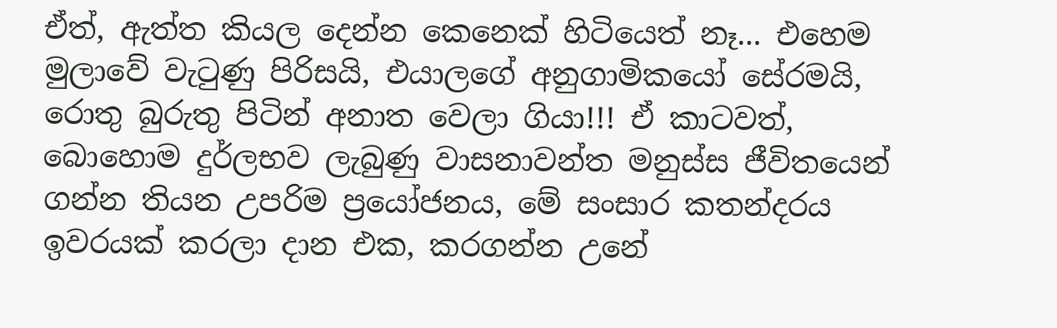ඒත්, ඇත්ත කියල දෙන්න කෙනෙක් හිටියෙත් නෑ... එහෙම මුලාවේ වැටුණු පිරිසයි, එයාලගේ අනුගාමිකයෝ සේරමයි, රොතු බුරුතු පිටින් අනාත වෙලා ගියා!!! ඒ කාටවත්, බොහොම දුර්ලභව ලැබුණු වාසනාවන්ත මනුස්ස ජීවිතයෙන් ගන්න තියන උපරිම ප්‍රයෝජනය, මේ සංසාර කතන්දරය ඉවරයක් කරලා දාන එක, කරගන්න උනේ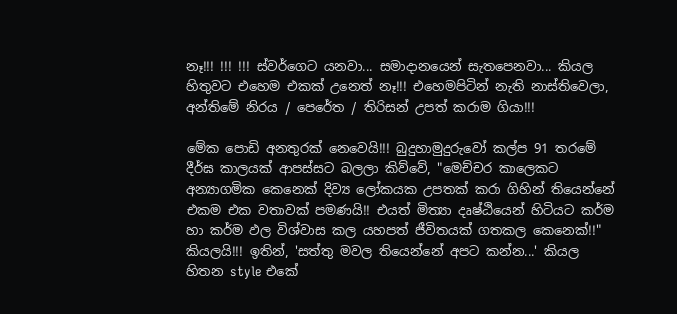නෑ!!! !!! !!! ස්වර්ගෙට යනවා... සමාදානයෙන් සැතපෙනවා... කියල හිතුවට එහෙම එකක් උනෙත් නෑ!!! එහෙමපිටින් නැති නාස්තිවෙලා, අන්තිමේ නිරය / පෙරේත / තිරිසන් උපත් කරාම ගියා!!!

මේක පොඩි අනතුරක් නෙවෙයි!!! බුදුහාමුදුරුවෝ කල්ප 91 තරමේ දීර්ඝ කාලයක් ආපස්සට බලලා කිව්වේ, "මෙච්චර කාලෙකට අන්‍යාගමික කෙනෙක් දිව්‍ය ලෝකයක උපතක් කරා ගිහින් තියෙන්නේ එකම එක වතාවක් පමණයි!! එයත් මිත්‍යා දෘෂ්ඨියෙන් හිටියට කර්ම හා කර්ම ඵල විශ්වාස කල යහපත් ජීවිතයක් ගතකල කෙනෙක්!!" කියලයි!!! ඉතින්, 'සත්තු මවල තියෙන්නේ අපට කන්න...' කියල හිතන style එකේ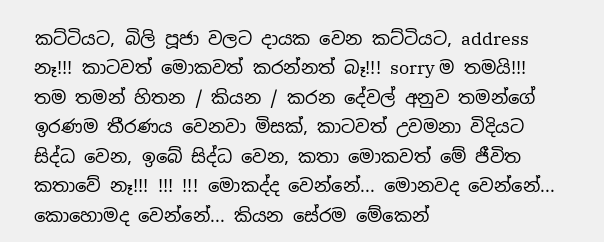කට්ටියට, බිලි පූජා වලට දායක වෙන කට්ටියට, address නෑ!!! කාටවත් මොකවත් කරන්නත් බෑ!!! sorry ම තමයි!!! තම තමන් හිතන / කියන / කරන දේවල් අනුව තමන්ගේ ඉරණම තීරණය වෙනවා මිසක්, කාටවත් උවමනා විදියට සිද්ධ වෙන, ඉබේ සිද්ධ වෙන, කතා මොකවත් මේ ජීවිත කතාවේ නෑ!!! !!! !!! මොකද්ද වෙන්නේ... මොනවද වෙන්නේ... කොහොමද වෙන්නේ... කියන සේරම මේකෙන්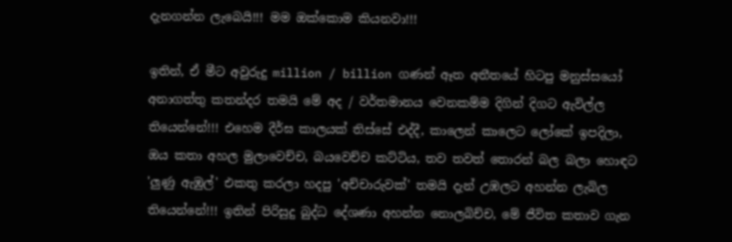දැනගන්න ලැබෙයි!!! මම ඔක්කොම කියනවා!!!

ඉතින්, ඒ මීට අවුරුදු million / billion ගණන් ඈත අතීතයේ හිටපු මනුස්සයෝ අනාගත්තු කතන්දර තමයි මේ අද / වර්තමානය වෙනකම්ම දිගින් දිගට ඇවිල්ල තියෙන්නේ!!! එහෙම දීර්ඝ කාලයක් තිස්සේ එද්දී, කාලෙන් කාලෙට ලෝකේ ඉපදිලා, ඔය කතා අහල මුලාවෙච්ච, බයවෙච්ච කට්ටිය, තව තවත් තොරන් බල බලා හොඳට 'ලුණු ඇඹුල්' එකතු කරලා හදපු 'අච්චාරුවක්' තමයි දැන් උඹලට අහන්න ලැබිල තියෙන්නේ!!! ඉතින් පිරිසුදු බුද්ධ දේශණා අහන්න නොලබිච්ච, මේ ජීවිත කතාව ගැන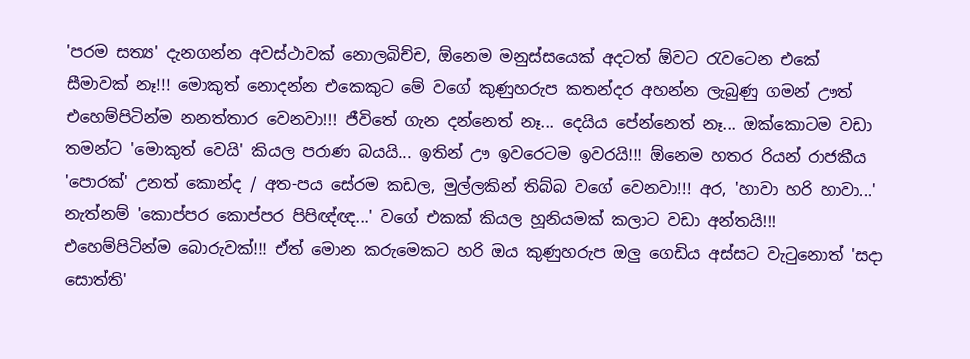'පරම සත්‍ය' දැනගන්න අවස්ථාවක් නොලබිච්ච, ඕනෙම මනුස්සයෙක් අදටත් ඕවට රැවටෙන එකේ සීමාවක් නෑ!!! මොකුත් නොදන්න එකෙකුට මේ වගේ කුණුහරුප කතන්දර අහන්න ලැබුණු ගමන් ඌත් එහෙම්පිටින්ම නනත්තාර වෙනවා!!! ජීවිතේ ගැන දන්නෙත් නෑ... දෙයිය පේන්නෙත් නෑ... ඔක්කොටම වඩා තමන්ට 'මොකුත් වෙයි' කියල පරාණ බයයි... ඉතින් ඌ ඉවරෙටම ඉවරයි!!! ඕනෙම හතර රියන් රාජකීය 'පොරක්' උනත් කොන්ද / අත-පය සේරම කඩල, මුල්ලකින් තිබ්බ වගේ වෙනවා!!! අර, 'හාවා හරි හාවා...' නැත්නම් 'කොප්පර කොප්පර පිපිඥ්ඥ...' වගේ එකක් කියල හූනියමක් කලාට වඩා අන්තයි!!! එහෙම්පිටින්ම බොරුවක්!!! ඒත් මොන කරුමෙකට හරි ඔය කුණුහරුප ඔලු ගෙඩිය අස්සට වැටුනොත් 'සදා සොත්ති'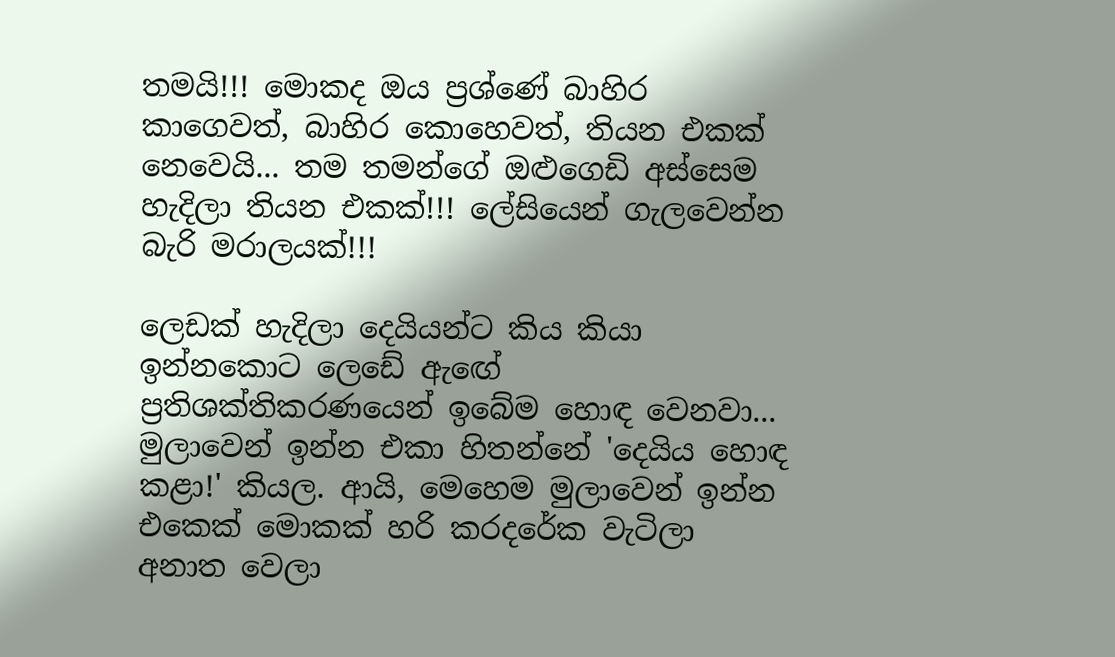තමයි!!! මොකද ඔය ප්‍රශ්ණේ බාහිර කාගෙවත්, බාහිර කොහෙවත්, තියන එකක් නෙවෙයි... තම තමන්ගේ ඔළුගෙඩි අස්සෙම හැදිලා තියන එකක්!!! ලේසියෙන් ගැලවෙන්න බැරි මරාලයක්!!!

ලෙඩක් හැදිලා දෙයියන්ට කිය කියා ඉන්නකොට ලෙඩේ ඇඟේ ප්‍රතිශක්තිකරණයෙන් ඉබේම හොඳ වෙනවා... මුලාවෙන් ඉන්න එකා හිතන්නේ 'දෙයිය හොඳ කළා!' කියල. ආයි, මෙහෙම මුලාවෙන් ඉන්න එකෙක් මොකක් හරි කරදරේක වැටිලා අනාත වෙලා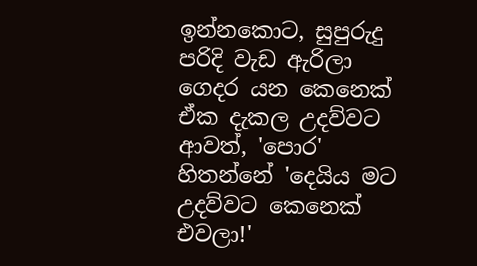ඉන්නකොට, සුපුරුදු පරිදි වැඩ ඇරිලා ගෙදර යන කෙනෙක් ඒක දැකල උදව්වට ආවත්, 'පොර' හිතන්නේ 'දෙයිය මට උදව්වට කෙනෙක් එවලා!'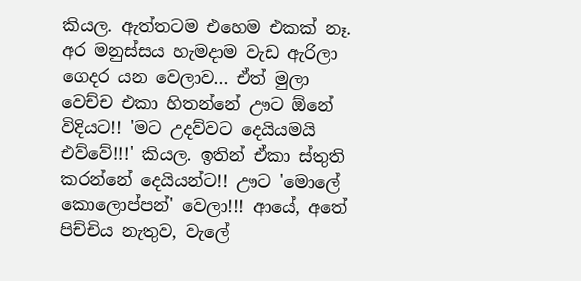කියල. ඇත්තටම එහෙම එකක් නෑ. අර මනුස්සය හැමදාම වැඩ ඇරිලා ගෙදර යන වෙලාව... ඒත් මුලා වෙච්ච එකා හිතන්නේ ඌට ඕනේ විදියට!! 'මට උදව්වට දෙයියමයි එව්වේ!!!' කියල. ඉතින් ඒකා ස්තුති කරන්නේ දෙයියන්ට!! ඌට 'මොලේ කොලොප්පන්' වෙලා!!! ආයේ, අතේ පිච්චිය නැතුව, වැලේ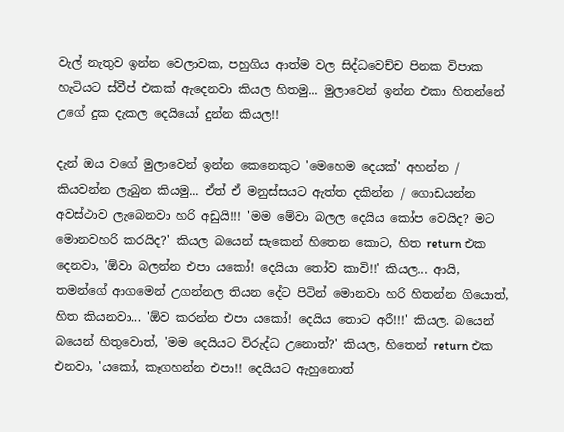වැල් නැතුව ඉන්න වෙලාවක, පහුගිය ආත්ම වල සිද්ධවෙච්ච පිනක විපාක හැටියට ස්වීප් එකක් ඇදෙනවා කියල හිතමු... මුලාවෙන් ඉන්න එකා හිතන්නේ උගේ දුක දැකල දෙයියෝ දුන්න කියල!!

දැන් ඔය වගේ මුලාවෙන් ඉන්න කෙනෙකුට 'මෙහෙම දෙයක්' අහන්න / කියවන්න ලැබුන කියමු... ඒත් ඒ මනුස්සයට ඇත්ත දකින්න / ගොඩයන්න අවස්ථාව ලැබෙනවා හරි අඩුයි!!! 'මම මේවා බලල දෙයිය කෝප වෙයිද? මට මොනවහරි කරයිද?' කියල බයෙන් සැකෙන් හිතෙන කොට, හිත return එක දෙනවා, 'ඕවා බලන්න එපා යකෝ! දෙයියා තෝව කාවි!!' කියල... ආයි, තමන්ගේ ආගමෙන් උගන්නල තියන දේට පිටින් මොනවා හරි හිතන්න ගියොත්, හිත කියනවා... 'ඕව කරන්න එපා යකෝ! දෙයිය තොට අරී!!!' කියල. බයෙන් බයෙන් හිතුවොත්, 'මම දෙයියට විරුද්ධ උනොත්?' කියල, හිතෙන් return එක එනවා, 'යකෝ, කෑගහන්න එපා!! දෙයියට ඇහුනොත්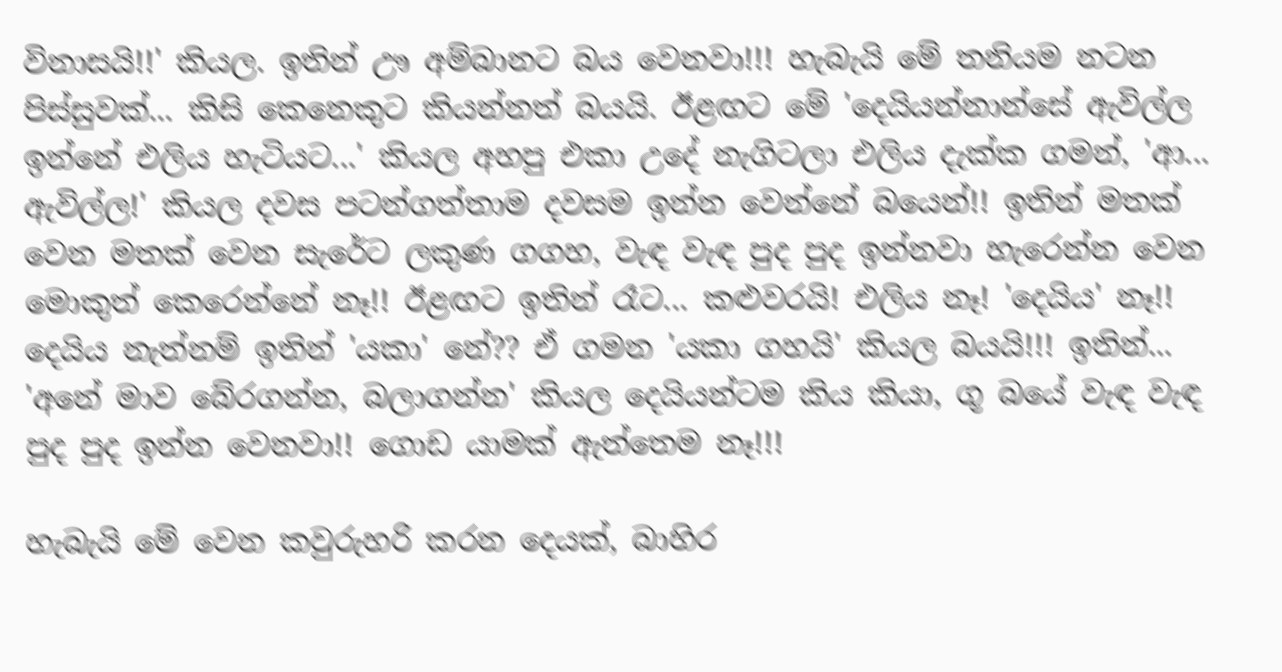විනාසයි!!' කියල. ඉතින් ඌ අම්බානට බය වෙනවා!!! හැබැයි මේ තනියම නටන පිස්සුවක්... කිසි කෙනෙකුට කියන්නත් බයයි. ඊළඟට මේ 'දෙයියන්නාන්සේ ඇවිල්ල ඉන්නේ එලිය හැටියට...' කියල අහපු එකා උදේ නැගිටලා එලිය දැක්ක ගමන්, 'ආ... ඇවිල්ල!' කියල දවස පටන්ගත්තාම දවසම ඉන්න වෙන්නේ බයෙන්!! ඉතින් මතක් වෙන මතක් වෙන සැරේට ලකුණ ගගහ, වැඳ වැඳ පුද පුද ඉන්නවා හැරෙන්න වෙන මොකුත් කෙරෙන්නේ නෑ!! ඊළඟට ඉතින් රෑට... කළුවරයි! එලිය නෑ! 'දෙයිය' නෑ!! දෙයිය නැත්නම් ඉතින් 'යකා' නේ?? ඒ ගමන 'යකා ගහයි' කියල බයයි!!! ඉතින්... 'අනේ මාව බේරගන්න, බලාගන්න' කියල දෙයියන්ටම කිය කියා, ගූ බයේ වැඳ වැඳ පුද පුද ඉන්න වෙනවා!! ගොඩ යාමක් ඇත්තෙම නෑ!!!

හැබැයි මේ වෙන කවුරුහරි කරන දෙයක්, බාහිර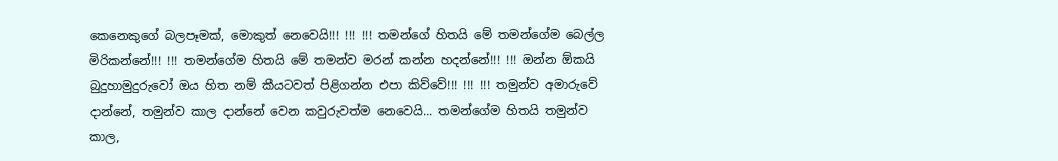කෙනෙකුගේ බලපෑමක්, මොකුත් නෙවෙයි!!! !!! !!! තමන්ගේ හිතයි මේ තමන්ගේම බෙල්ල මිරිකන්නේ!!! !!! තමන්ගේම හිතයි මේ තමන්ව මරන් කන්න හදන්නේ!!! !!! ඔන්න ඕකයි බුදුහාමුදුරුවෝ ඔය හිත නම් කීයටවත් පිළිගන්න එපා කිව්වේ!!! !!! !!! තමුන්ව අමාරුවේ දාන්නේ, තමුන්ව කාල දාන්නේ වෙන කවුරුවත්ම නෙවෙයි... තමන්ගේම හිතයි තමුන්ව කාල,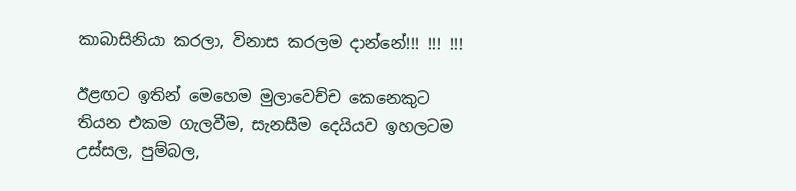කාබාසිනියා කරලා, විනාස කරලම දාන්නේ!!! !!! !!!

ඊළඟට ඉතින් මෙහෙම මුලාවෙච්ච කෙනෙකුට තියන එකම ගැලවීම, සැනසීම දෙයියව ඉහලටම උස්සල, පුම්බල,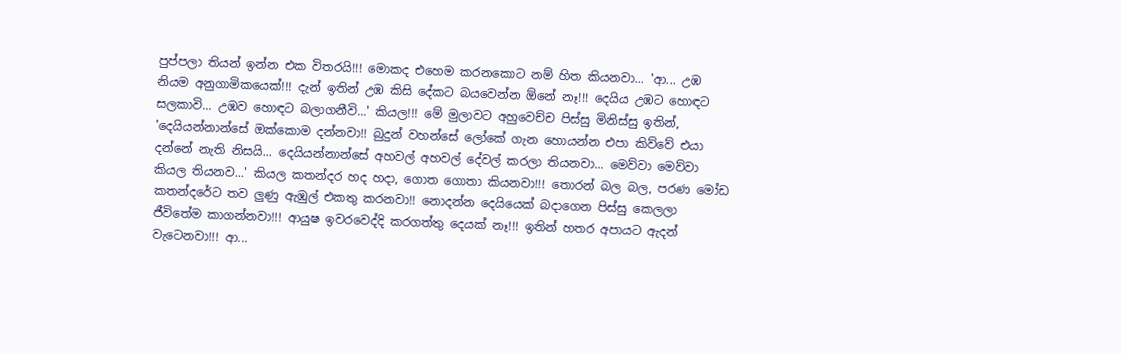පුප්පලා තියන් ඉන්න එක විතරයි!!! මොකද එහෙම කරනකොට නම් හිත කියනවා... 'ආ... උඹ නියම අනුගාමිකයෙක්!!! දැන් ඉතින් උඹ කිසි දේකට බයවෙන්න ඕනේ නෑ!!! දෙයිය උඹට හොඳට සලකාවි... උඹව හොඳට බලාගනීවි...' කියල!!! මේ මුලාවට අහුවෙච්ච පිස්සු මිනිස්සු ඉතින්, 'දෙයියන්නාන්සේ ඔක්කොම දන්නවා!! බුදුන් වහන්සේ ලෝකේ ගැන හොයන්න එපා කිව්වේ එයා දන්නේ නැති නිසයි... දෙයියන්නාන්සේ අහවල් අහවල් දේවල් කරලා තියනවා... මෙව්වා මෙව්වා කියල තියනව...' කියල කතන්දර හද හදා, ගොත ගොතා කියනවා!!! තොරන් බල බල, පරණ මෝඩ කතන්දරේට තව ලුණු ඇඹුල් එකතු කරනවා!! නොදන්න දෙයියෙක් බදාගෙන පිස්සු කෙලලා ජීවිතේම කාගන්නවා!!! ආයුෂ ඉවරවෙද්දි කරගත්තු දෙයක් නෑ!!! ඉතින් හතර අපායට ඇදන් වැටෙනවා!!! ආ...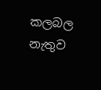කලබල නැතුව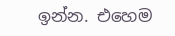ඉන්න. එහෙම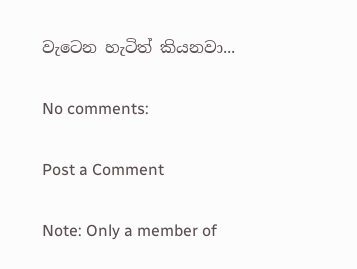වැටෙන හැටිත් කියනවා...

No comments:

Post a Comment

Note: Only a member of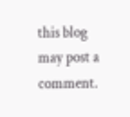this blog may post a comment.